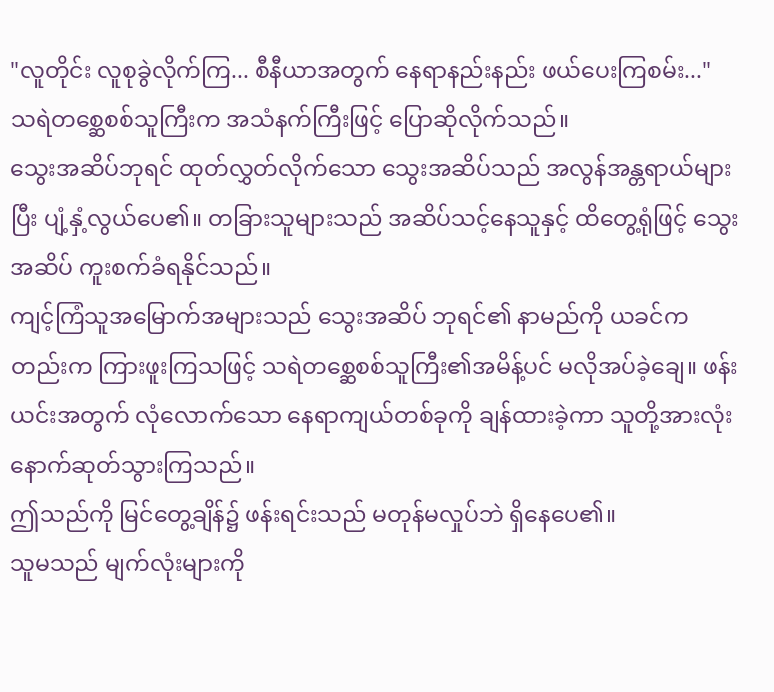"လူတိုင်း လူစုခွဲလိုက်ကြ... စီနီယာအတွက် နေရာနည်းနည်း ဖယ်ပေးကြစမ်း..."
သရဲတစ္ဆေစစ်သူကြီးက အသံနက်ကြီးဖြင့် ပြောဆိုလိုက်သည်။
သွေးအဆိပ်ဘုရင် ထုတ်လွှတ်လိုက်သော သွေးအဆိပ်သည် အလွန်အန္တရာယ်များပြီး ပျံ့နှံ့လွယ်ပေ၏။ တခြားသူများသည် အဆိပ်သင့်နေသူနှင့် ထိတွေ့ရုံဖြင့် သွေးအဆိပ် ကူးစက်ခံရနိုင်သည်။
ကျင့်ကြံသူအမြောက်အများသည် သွေးအဆိပ် ဘုရင်၏ နာမည်ကို ယခင်ကတည်းက ကြားဖူးကြသဖြင့် သရဲတစ္ဆေစစ်သူကြီး၏အမိန့်ပင် မလိုအပ်ခဲ့ချေ။ ဖန်းယင်းအတွက် လုံလောက်သော နေရာကျယ်တစ်ခုကို ချန်ထားခဲ့ကာ သူတို့အားလုံး နောက်ဆုတ်သွားကြသည်။
ဤသည်ကို မြင်တွေ့ချိန်၌ ဖန်းရင်းသည် မတုန်မလှုပ်ဘဲ ရှိနေပေ၏။
သူမသည် မျက်လုံးများကို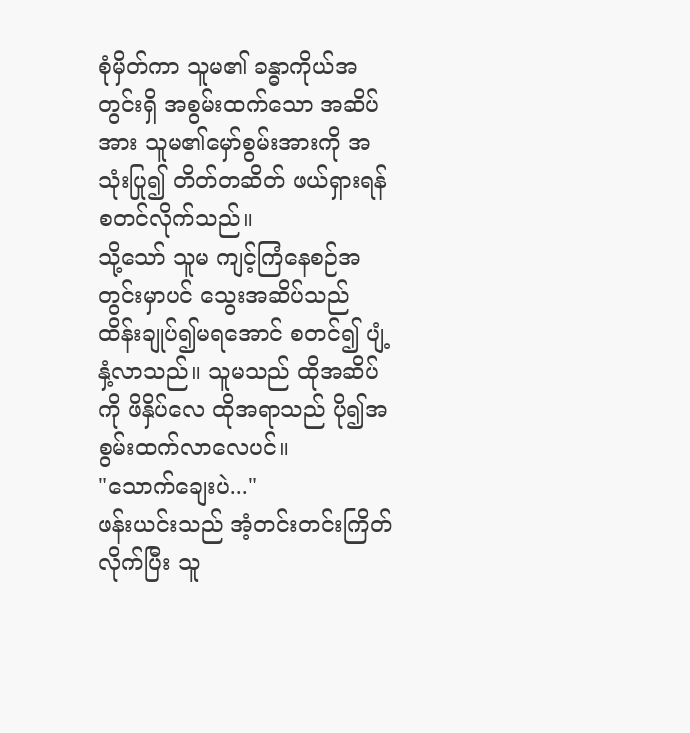စုံမှိတ်ကာ သူမ၏ ခန္ဓာကိုယ်အတွင်းရှိ အစွမ်းထက်သော အဆိပ်အား သူမ၏မှော်စွမ်းအားကို အသုံးပြု၍ တိတ်တဆိတ် ဖယ်ရှားရန် စတင်လိုက်သည်။
သို့သော် သူမ ကျင့်ကြံနေစဉ်အတွင်းမှာပင် သွေးအဆိပ်သည် ထိန်းချုပ်၍မရအောင် စတင်၍ ပျံ့နှံ့လာသည်။ သူမသည် ထိုအဆိပ်ကို ဖိနှိပ်လေ ထိုအရာသည် ပို၍အစွမ်းထက်လာလေပင်။
"သောက်ချေးပဲ..."
ဖန်းယင်းသည် အံ့တင်းတင်းကြိတ်လိုက်ပြီး သူ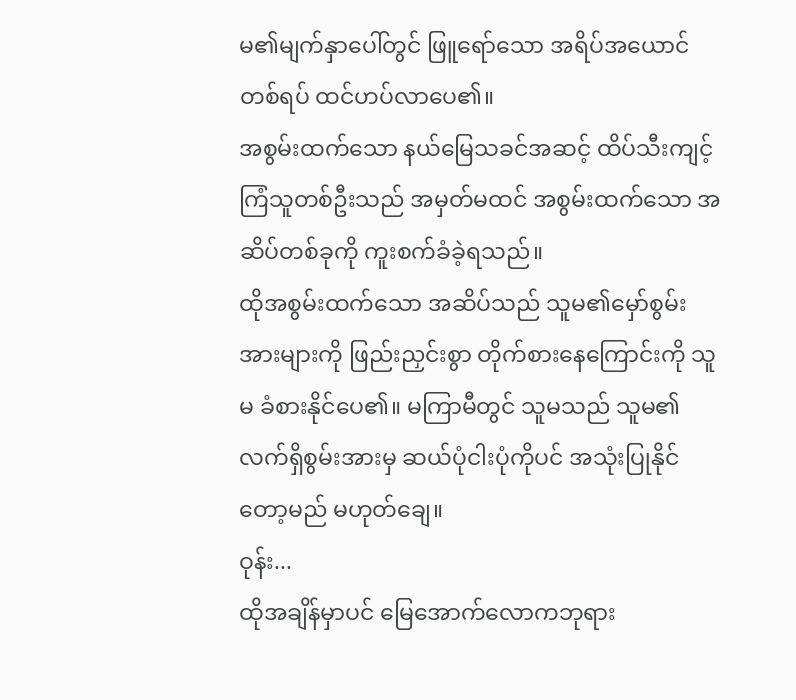မ၏မျက်နှာပေါ်တွင် ဖြူရော်သော အရိပ်အယောင်တစ်ရပ် ထင်ဟပ်လာပေ၏။
အစွမ်းထက်သော နယ်မြေသခင်အဆင့် ထိပ်သီးကျင့်ကြံသူတစ်ဦးသည် အမှတ်မထင် အစွမ်းထက်သော အဆိပ်တစ်ခုကို ကူးစက်ခံခဲ့ရသည်။
ထိုအစွမ်းထက်သော အဆိပ်သည် သူမ၏မှော်စွမ်းအားများကို ဖြည်းညှင်းစွာ တိုက်စားနေကြောင်းကို သူမ ခံစားနိုင်ပေ၏။ မကြာမီတွင် သူမသည် သူမ၏လက်ရှိစွမ်းအားမှ ဆယ်ပုံငါးပုံကိုပင် အသုံးပြုနိုင်တော့မည် မဟုတ်ချေ။
ဝုန်း...
ထိုအချိန်မှာပင် မြေအောက်လောကဘုရား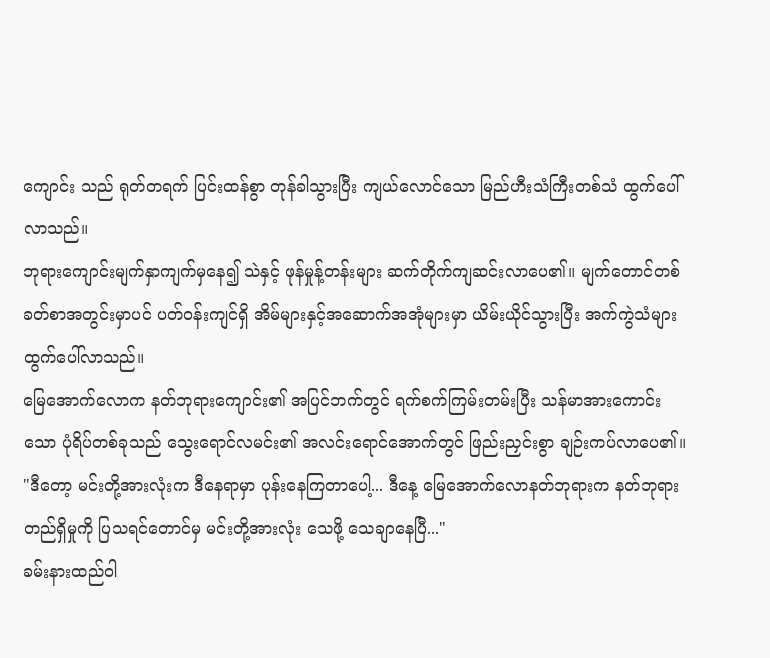ကျောင်း သည် ရုတ်တရက် ပြင်းထန်စွာ တုန်ခါသွားပြီး ကျယ်လောင်သော မြည်ဟီးသံကြီးတစ်သံ ထွက်ပေါ်လာသည်။
ဘုရားကျောင်းမျက်နှာကျက်မှနေ၍ သဲနှင့် ဖုန်မှုန့်တန်းများ ဆက်တိုက်ကျဆင်းလာပေ၏။ မျက်တောင်တစ်ခတ်စာအတွင်းမှာပင် ပတ်ဝန်းကျင်ရှိ အိမ်များနှင့်အဆောက်အအုံများမှာ ယိမ်းယိုင်သွားပြီး အက်ကွဲသံများ ထွက်ပေါ်လာသည်။
မြေအောက်လောက နတ်ဘုရားကျောင်း၏ အပြင်ဘက်တွင် ရက်စက်ကြမ်းတမ်းပြီး သန်မာအားကောင်းသော ပုံရိပ်တစ်ခုသည် သွေးရောင်လမင်း၏ အလင်းရောင်အောက်တွင် ဖြည်းညှင်းစွာ ချဉ်းကပ်လာပေ၏။
"ဒီတော့ မင်းတို့အားလုံးက ဒီနေရာမှာ ပုန်းနေကြတာပေါ့... ဒီနေ့ မြေအောက်လောနတ်ဘုရားက နတ်ဘုရားတည်ရှိမှုကို ပြသရင်တောင်မှ မင်းတို့အားလုံး သေဖို့ သေချာနေပြီ..."
ခမ်းနားထည်ဝါ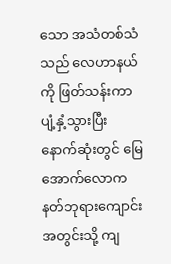သော အသံတစ်သံသည် လေဟာနယ်ကို ဖြတ်သန်းကာ ပျံ့နှံ့သွားပြီး နောက်ဆုံးတွင် မြေအောက်လောကနတ်ဘုရားကျောင်းအတွင်းသို့ ကျ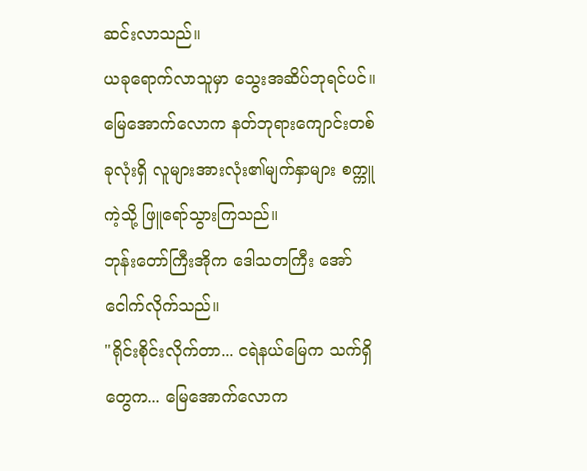ဆင်းလာသည်။
ယခုရောက်လာသူမှာ သွေးအဆိပ်ဘုရင်ပင်။
မြေအောက်လောက နတ်ဘုရားကျောင်းတစ်ခုလုံးရှိ လူများအားလုံး၏မျက်နှာများ စက္ကူကဲ့သို့ ဖြူရော်သွားကြသည်။
ဘုန်းတော်ကြီးအိုက ဒေါသတကြီး အော်ငေါက်လိုက်သည်။
"ရိုင်းစိုင်းလိုက်တာ... ငရဲနယ်မြေက သက်ရှိတွေက... မြေအောက်လောက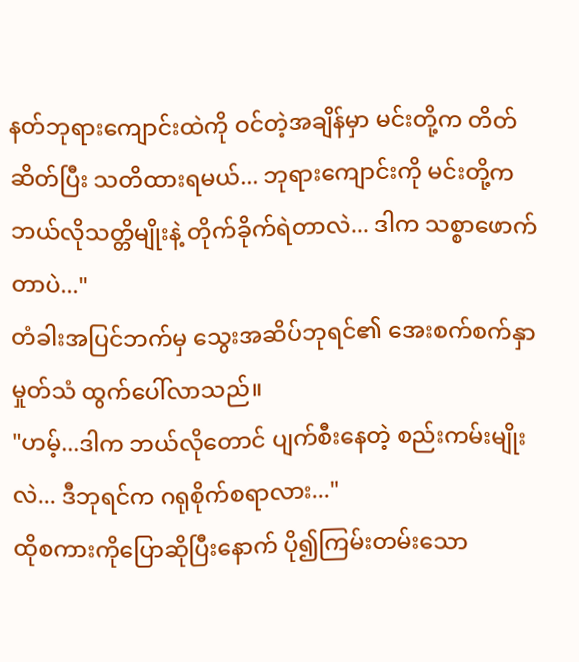နတ်ဘုရားကျောင်းထဲကို ဝင်တဲ့အချိန်မှာ မင်းတို့က တိတ်ဆိတ်ပြီး သတိထားရမယ်... ဘုရားကျောင်းကို မင်းတို့က ဘယ်လိုသတ္တိမျိုးနဲ့ တိုက်ခိုက်ရဲတာလဲ... ဒါက သစ္စာဖောက်တာပဲ..."
တံခါးအပြင်ဘက်မှ သွေးအဆိပ်ဘုရင်၏ အေးစက်စက်နှာမှုတ်သံ ထွက်ပေါ်လာသည်။
"ဟမ့်...ဒါက ဘယ်လိုတောင် ပျက်စီးနေတဲ့ စည်းကမ်းမျိုးလဲ... ဒီဘုရင်က ဂရုစိုက်စရာလား..."
ထိုစကားကိုပြောဆိုပြီးနောက် ပို၍ကြမ်းတမ်းသော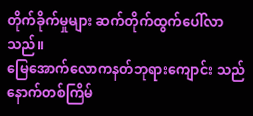တိုက်ခိုက်မှုများ ဆက်တိုက်ထွက်ပေါ်လာသည်။
မြေအောက်လောကနတ်ဘုရားကျောင်း သည် နောက်တစ်ကြိမ်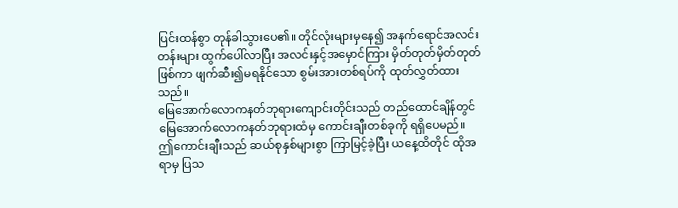ပြင်းထန်စွာ တုန်ခါသွားပေ၏။ တိုင်လုံးများမှနေ၍ အနက်ရောင်အလင်းတန်းများ ထွက်ပေါ်လာပြီး အလင်းနှင့်အမှောင်ကြား မှိတ်တုတ်မှိတ်တုတ်ဖြစ်ကာ ဖျက်ဆီး၍မရနိုင်သော စွမ်းအားတစ်ရပ်ကို ထုတ်လွှတ်ထားသည်။
မြေအောက်လောကနတ်ဘုရားကျောင်းတိုင်းသည် တည်ထောင်ချိန်တွင် မြေအောက်လောကနတ်ဘုရားထံမှ ကောင်းချီးတစ်ခုကို ရရှိပေမည်။
ဤကောင်းချီးသည် ဆယ်စုနှစ်များစွာ ကြာမြင့်ခဲ့ပြီး ယနေ့ထိတိုင် ထိုအရာမှ ပြသ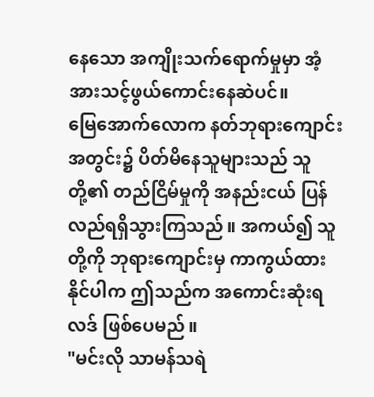နေသော အကျိုးသက်ရောက်မှုမှာ အံ့အားသင့်ဖွယ်ကောင်းနေဆဲပင်။
မြေအောက်လောက နတ်ဘုရားကျောင်းအတွင်း၌ ပိတ်မိနေသူများသည် သူတို့၏ တည်ငြိမ်မှုကို အနည်းငယ် ပြန်လည်ရရှိသွားကြသည်။ အကယ်၍ သူတို့ကို ဘုရားကျောင်းမှ ကာကွယ်ထားနိုင်ပါက ဤသည်က အကောင်းဆုံးရလဒ် ဖြစ်ပေမည်။
"မင်းလို သာမန်သရဲ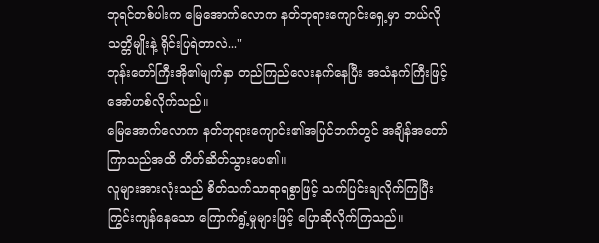ဘုရင်တစ်ပါးက မြေအောက်လောက နတ်ဘုရားကျောင်းရှေ့မှာ ဘယ်လိုသတ္တိမျိုးနဲ့ ရိုင်းပြရဲတာလဲ..."
ဘုန်းတော်ကြီးအို၏မျက်နှာ တည်ကြည်လေးနက်နေပြီး အသံနက်ကြီးဖြင့် အော်ဟစ်လိုက်သည်။
မြေအောက်လောက နတ်ဘုရားကျောင်း၏အပြင်ဘက်တွင် အချိန်အတော်ကြာသည်အထိ တိတ်ဆိတ်သွားပေ၏။
လူများအားလုံးသည် စိတ်သက်သာရာရစွာဖြင့် သက်ပြင်းချလိုက်ကြပြီး ကြွင်းကျန်နေသော ကြောက်ရွံ့မှုများဖြင့် ပြောဆိုလိုက်ကြသည်။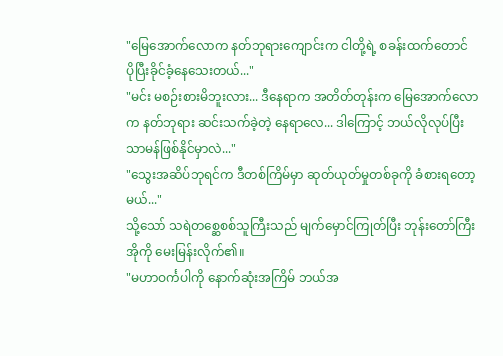"မြေအောက်လောက နတ်ဘုရားကျောင်းက ငါတို့ရဲ့ စခန်းထက်တောင် ပိုပြီးခိုင်ခံ့နေသေးတယ်..."
"မင်း မစဉ်းစားမိဘူးလား... ဒီနေရာက အတိတ်တုန်းက မြေအောက်လောက နတ်ဘုရား ဆင်းသက်ခဲ့တဲ့ နေရာလေ... ဒါကြောင့် ဘယ်လိုလုပ်ပြီး သာမန်ဖြစ်နိုင်မှာလဲ..."
"သွေးအဆိပ်ဘုရင်က ဒီတစ်ကြိမ်မှာ ဆုတ်ယုတ်မှုတစ်ခုကို ခံစားရတော့မယ်..."
သို့သော် သရဲတစ္ဆေစစ်သူကြီးသည် မျက်မှောင်ကြုတ်ပြီး ဘုန်းတော်ကြီးအိုကို မေးမြန်းလိုက်၏။
"မဟာဝင်္ကပါကို နောက်ဆုံးအကြိမ် ဘယ်အ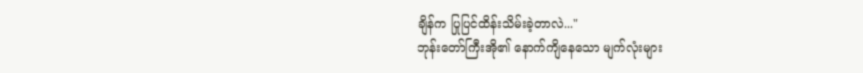ချိန်က ပြုပြင်ထိန်းသိမ်းခဲ့တာလဲ..."
ဘုန်းတော်ကြီးအို၏ နောက်ကျိနေသော မျက်လုံးများ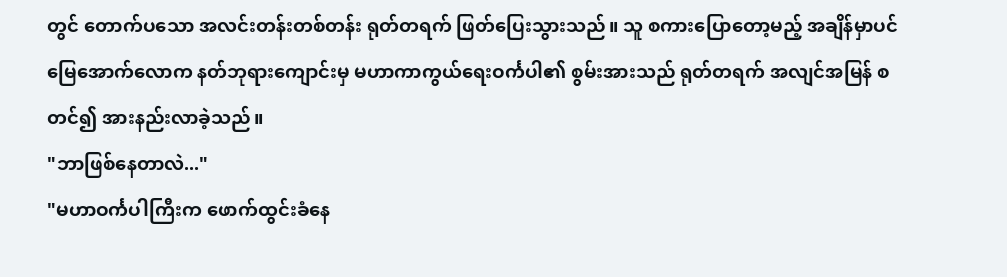တွင် တောက်ပသော အလင်းတန်းတစ်တန်း ရုတ်တရက် ဖြတ်ပြေးသွားသည်။ သူ စကားပြောတော့မည့် အချိန်မှာပင် မြေအောက်လောက နတ်ဘုရားကျောင်းမှ မဟာကာကွယ်ရေးဝင်္ကပါ၏ စွမ်းအားသည် ရုတ်တရက် အလျင်အမြန် စတင်၍ အားနည်းလာခဲ့သည်။
"ဘာဖြစ်နေတာလဲ..."
"မဟာဝင်္ကပါကြီးက ဖောက်ထွင်းခံနေ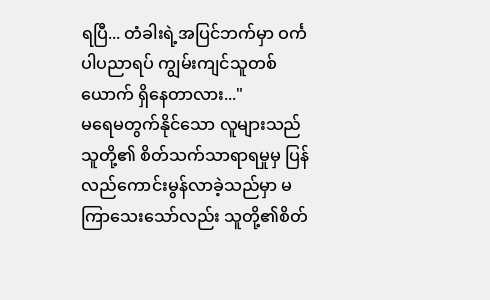ရပြီ... တံခါးရဲ့အပြင်ဘက်မှာ ဝင်္ကပါပညာရပ် ကျွမ်းကျင်သူတစ်ယောက် ရှိနေတာလား..."
မရေမတွက်နိုင်သော လူများသည် သူတို့၏ စိတ်သက်သာရာရမှုမှ ပြန်လည်ကောင်းမွန်လာခဲ့သည်မှာ မကြာသေးသော်လည်း သူတို့၏စိတ်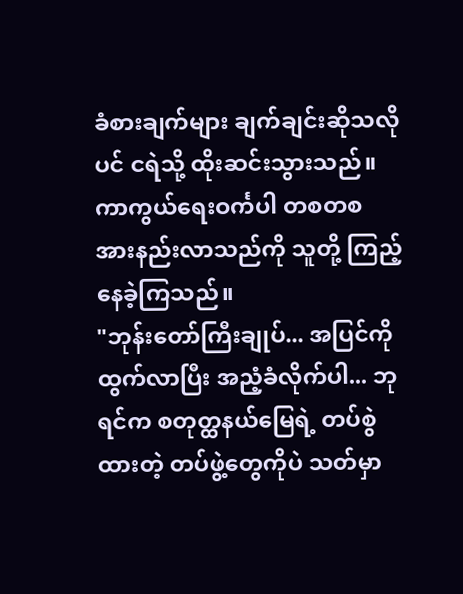ခံစားချက်များ ချက်ချင်းဆိုသလိုပင် ငရဲသို့ ထိုးဆင်းသွားသည်။
ကာကွယ်ရေးဝင်္ကပါ တစတစ အားနည်းလာသည်ကို သူတို့ ကြည့်နေခဲ့ကြသည်။
"ဘုန်းတော်ကြီးချုပ်... အပြင်ကိုထွက်လာပြီး အညံ့ခံလိုက်ပါ... ဘုရင်က စတုတ္ထနယ်မြေရဲ့ တပ်စွဲထားတဲ့ တပ်ဖွဲ့တွေကိုပဲ သတ်မှာ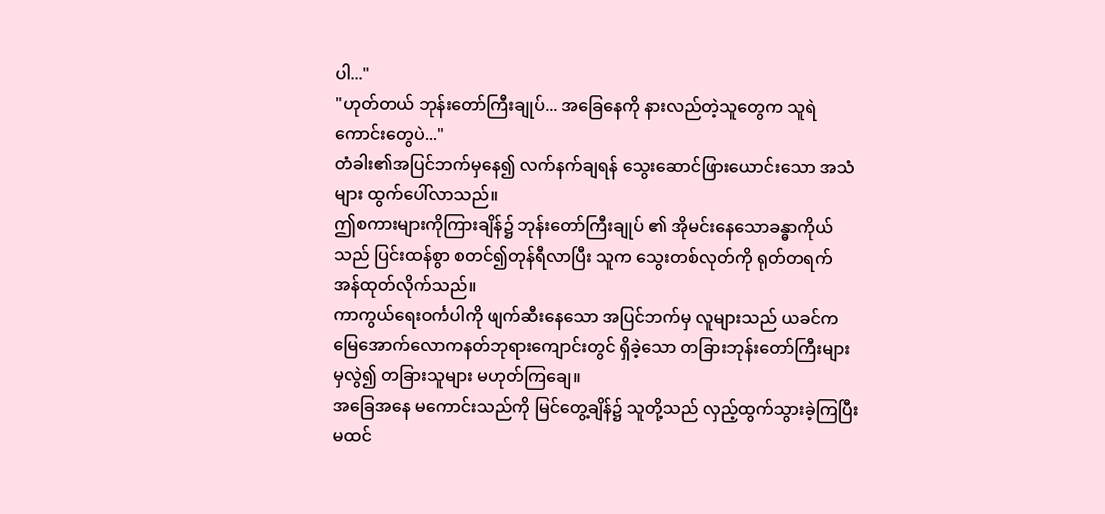ပါ..."
"ဟုတ်တယ် ဘုန်းတော်ကြီးချုပ်... အခြေနေကို နားလည်တဲ့သူတွေက သူရဲကောင်းတွေပဲ..."
တံခါး၏အပြင်ဘက်မှနေ၍ လက်နက်ချရန် သွေးဆောင်ဖြားယောင်းသော အသံများ ထွက်ပေါ်လာသည်။
ဤစကားများကိုကြားချိန်၌ ဘုန်းတော်ကြီးချုပ် ၏ အိုမင်းနေသောခန္ဓာကိုယ်သည် ပြင်းထန်စွာ စတင်၍တုန်ရီလာပြီး သူက သွေးတစ်လုတ်ကို ရုတ်တရက် အန်ထုတ်လိုက်သည်။
ကာကွယ်ရေးဝင်္ကပါကို ဖျက်ဆီးနေသော အပြင်ဘက်မှ လူများသည် ယခင်က မြေအောက်လောကနတ်ဘုရားကျောင်းတွင် ရှိခဲ့သော တခြားဘုန်းတော်ကြီးများမှလွဲ၍ တခြားသူများ မဟုတ်ကြချေ။
အခြေအနေ မကောင်းသည်ကို မြင်တွေ့ချိန်၌ သူတို့သည် လှည့်ထွက်သွားခဲ့ကြပြီး မထင်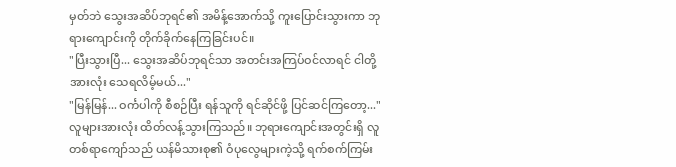မှတ်ဘဲ သွေးအဆိပ်ဘုရင်၏ အမိန့်အောက်သို့ ကူးပြောင်းသွားကာ ဘုရားကျောင်းကို တိုက်ခိုက်နေကြခြင်းပင်။
"ပြီးသွားပြီ... သွေးအဆိပ်ဘုရင်သာ အတင်းအကြပ်ဝင်လာရင် ငါတို့အားလုံး သေရလိမ့်မယ်..."
"မြန်မြန်... ဝင်္ကပါကို စီစဉ်ပြီး ရန်သူကို ရင်ဆိုင်ဖို့ ပြင်ဆင်ကြတော့..."
လူများအားလုံး ထိတ်လန့်သွားကြသည်။ ဘုရားကျောင်းအတွင်းရှိ လူတစ်ရာကျော်သည် ယန်မိသားစု၏ ဝံပုလွေများကဲ့သို့ ရက်စက်ကြမ်း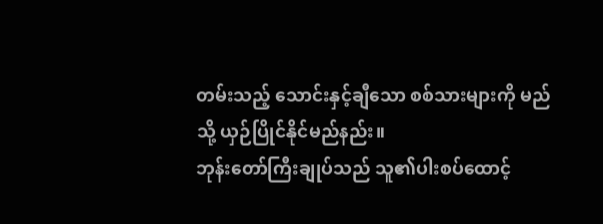တမ်းသည့် သောင်းနှင့်ချီသော စစ်သားများကို မည်သို့ ယှဉ်ပြိုင်နိုင်မည်နည်း။
ဘုန်းတော်ကြီးချုပ်သည် သူ၏ပါးစပ်ထောင့်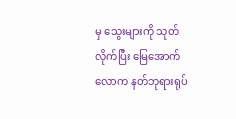မှ သွေးများကို သုတ်လိုက်ပြီး မြေအောက်လောက နတ်ဘုရားရုပ်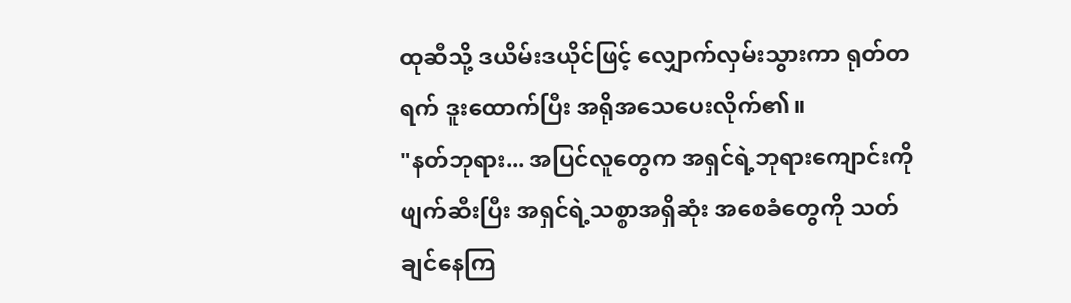ထုဆီသို့ ဒယိမ်းဒယိုင်ဖြင့် လျှောက်လှမ်းသွားကာ ရုတ်တရက် ဒူးထောက်ပြီး အရိုအသေပေးလိုက်၏။
"နတ်ဘုရား... အပြင်လူတွေက အရှင်ရဲ့ဘုရားကျောင်းကို ဖျက်ဆီးပြီး အရှင်ရဲ့သစ္စာအရှိဆုံး အစေခံတွေကို သတ်ချင်နေကြ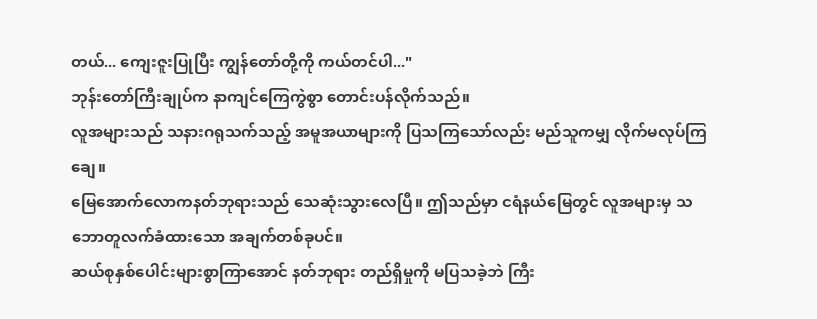တယ်... ကျေးဇူးပြုပြီး ကျွန်တော်တို့ကို ကယ်တင်ပါ..."
ဘုန်းတော်ကြီးချုပ်က နာကျင်ကြေကွဲစွာ တောင်းပန်လိုက်သည်။
လူအများသည် သနားဂရုသက်သည့် အမူအယာများကို ပြသကြသော်လည်း မည်သူကမျှ လိုက်မလုပ်ကြချေ။
မြေအောက်လောကနတ်ဘုရားသည် သေဆုံးသွားလေပြီ။ ဤသည်မှာ ငရံနယ်မြေတွင် လူအများမှ သဘောတူလက်ခံထားသော အချက်တစ်ခုပင်။
ဆယ်စုနှစ်ပေါင်းများစွာကြာအောင် နတ်ဘုရား တည်ရှိမှုကို မပြသခဲ့ဘဲ ကြီး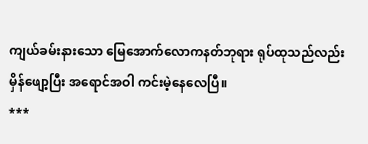ကျယ်ခမ်းနားသော မြေအောက်လောကနတ်ဘုရား ရုပ်ထုသည်လည်း မှိန်ဖျော့ပြီး အရောင်အဝါ ကင်းမဲ့နေလေပြီ။
***